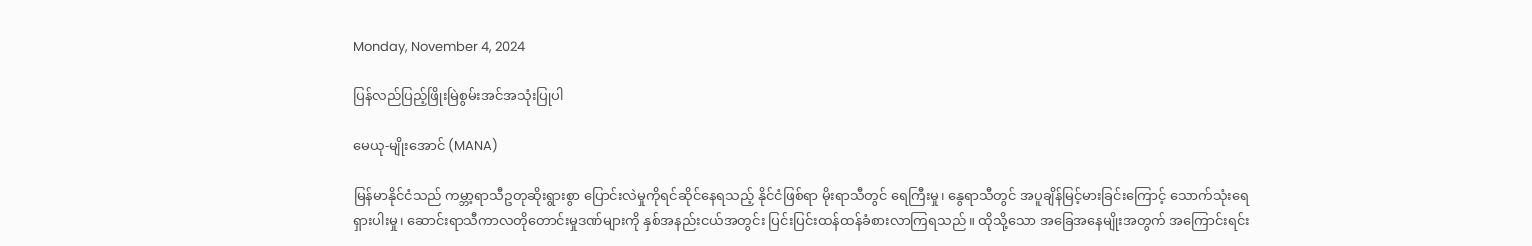Monday, November 4, 2024

ပြန်လည်ပြည့်ဖြိုးမြဲစွမ်းအင်အသုံးပြုပါ

မေယု-မျိုးအောင် (MANA)

မြန်မာနိုင်ငံသည် ကမ္ဘာ့ရာသီဥတုဆိုးရွားစွာ ပြောင်းလဲမှုကိုရင်ဆိုင်နေရသည့် နိုင်ငံဖြစ်ရာ မိုးရာသီတွင် ရေကြီးမှု၊ နွေရာသီတွင် အပူချိန်မြင့်မားခြင်းကြောင့် သောက်သုံးရေရှားပါးမှု၊ ဆောင်းရာသီကာလတိုတောင်းမှုဒဏ်များကို နှစ်အနည်းငယ်အတွင်း ပြင်းပြင်းထန်ထန်ခံစားလာကြရသည်။ ထိုသို့သော အခြေအနေမျိုးအတွက် အကြောင်းရင်း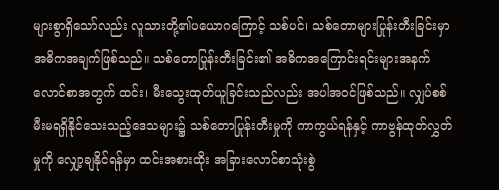များစွာရှိသော်လည်း လူသားတို့၏ပယောဂကြောင့် သစ်ပင်၊ သစ်တောများပြုန်းတီးခြင်းမှာ အဓိကအချက်ဖြစ်သည်။ သစ်တောပြုန်းတီးခြင်း၏ အဓိကအကြောင်းရင်းများအနက် လောင်စာအတွက် ထင်း၊ မီးသွေးထုတ်ယူခြင်းသည်လည်း အပါအဝင်ဖြစ်သည်။ လျှပ်စစ်မီးမရရှိနိုင်သေးသည့်ဒေသများ၌ သစ်တောပြုန်းတီးမှုကို ကာကွယ်ရန်နှင့် ကာဗွန်ထုတ်လွှတ်မှုကို လျှော့ချနိုင်ရန်မှာ ထင်းအစားထိုး အခြားလောင်စာသုံးစွဲ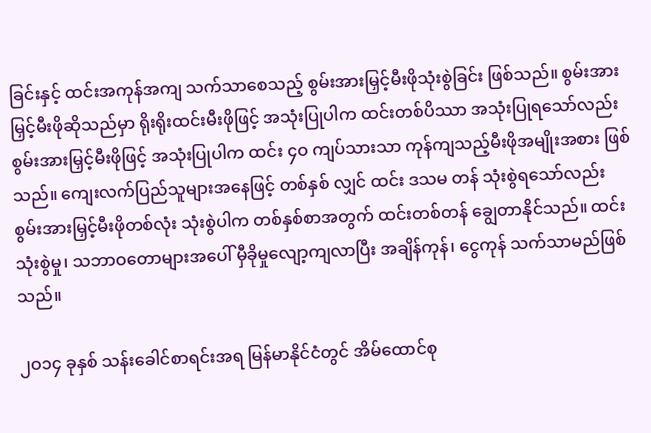ခြင်းနှင့် ထင်းအကုန်အကျ သက်သာစေသည့် စွမ်းအားမြှင့်မီးဖိုသုံးစွဲခြင်း ဖြစ်သည်။ စွမ်းအားမြှင့်မီးဖိုဆိုသည်မှာ ရိုးရိုးထင်းမီးဖိုဖြင့် အသုံးပြုပါက ထင်းတစ်ပိဿာ အသုံးပြုရသော်လည်း စွမ်းအားမြှင့်မီးဖိုဖြင့် အသုံးပြုပါက ထင်း ၄ဝ ကျပ်သားသာ ကုန်ကျသည့်မီးဖိုအမျိုးအစား ဖြစ်သည်။ ကျေးလက်ပြည်သူများအနေဖြင့် တစ်နှစ် လျှင် ထင်း ဒသမ တန် သုံးစွဲရသော်လည်း စွမ်းအားမြှင့်မီးဖိုတစ်လုံး သုံးစွဲပါက တစ်နှစ်စာအတွက် ထင်းတစ်တန် ချွေတာနိုင်သည်။ ထင်းသုံးစွဲမှု၊ သဘာဝတောများအပေါ် မှီခိုမှုလျော့ကျလာပြီး အချိန်ကုန်၊ ငွေကုန် သက်သာမည်ဖြစ်သည်။

၂ဝ၁၄ ခုနှစ် သန်းခေါင်စာရင်းအရ မြန်မာနိုင်ငံတွင် အိမ်ထောင်စု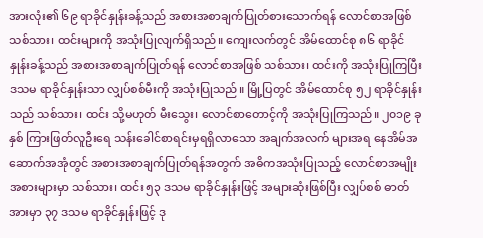အားလုံး၏ ၆၉ ရာခိုင်နှုန်းခန့်သည် အစားအစာချက်ပြုတ်စားသောက်ရန် လောင်စာအဖြစ် သစ်သား၊ ထင်းများကို အသုံးပြုလျက်ရှိသည်။ ကျေးလက်တွင် အိမ်ထောင်စု ၈၆ ရာခိုင်နှုန်းခန့်သည် အစားအစာချက်ပြုတ်ရန် လောင်စာအဖြစ် သစ်သား၊ ထင်းကို အသုံးပြုကြပြီး ဒသမ ရာခိုင်နှုန်းသာ လျှပ်စစ်မီးကို အသုံးပြုသည်။ မြို့ပြတွင် အိမ်ထောင်စု ၅၂ ရာခိုင်နှုန်းသည် သစ်သား၊ ထင်း သို့မဟုတ် မီးသွေး၊ လောင်စာတောင့်ကို အသုံးပြုကြသည်။ ၂၀၁၉ ခုနှစ် ကြားဖြတ်လူဦးရေ သန်းခေါင်စာရင်းမှရရှိလာသော အချက်အလက် များအရ နေအိမ်အဆောက်အအုံတွင် အစားအစာချက်ပြုတ်ရန်အတွက် အဓိကအသုံးပြုသည့် လောင်စာအမျိုးအစားများမှာ သစ်သား၊ ထင်း ၅၃ ဒသမ ရာခိုင်နှုန်းဖြင့် အများဆုံးဖြစ်ပြီး လျှပ်စစ် ဓာတ်အားမှာ ၃၇ ဒသမ ရာခိုင်နှုန်းဖြင့် ဒု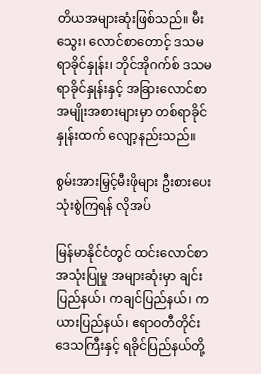တိယအများဆုံးဖြစ်သည်။ မီးသွေး၊ လောင်စာတောင့် ဒသမ ရာခိုင်နှုန်း၊ ဘိုင်အိုဂက်စ် ဒသမ ရာခိုင်နှုန်းနှင့် အခြားလောင်စာအမျိုးအစားများမှာ တစ်ရာခိုင်နှုန်းထက် လျော့နည်းသည်။

စွမ်းအားမြှင့်မီးဖိုများ ဦးစားပေးသုံးစွဲကြရန် လိုအပ်

မြန်မာနိုင်ငံတွင် ထင်းလောင်စာအသုံးပြုမှု အများဆုံးမှာ ချင်းပြည်နယ်၊ ကချင်ပြည်နယ်၊ ကယားပြည်နယ်၊ ဧရာဝတီတိုင်းဒေသကြီးနှင့် ရခိုင်ပြည်နယ်တို့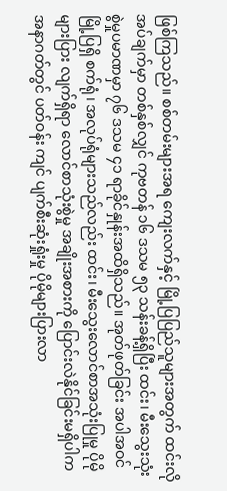ဖြစ်ကြသည်။ စစ်တမ်းများအရ ကျေးလက်နှင့် မြို့ပြပြည်သူများအတွက် ထင်းလိုအပ်ချက်မှာ တစ်နှစ်လျှင် ကုဗတန် ၁၆ ဒသမ ၅၃ သန်းခန့်ရှိပြီး ထင်း၊ မီးသွေးသုံးစွဲမှုပမာဏမှာ ၇၆ ဒသမ ၄၁ ရာခိုင်နှုန်းအထိရှိသည်။ အုတ်ဖုတ်ခြင်း အပါအဝင် မြို့ပြရှိ စက်ရုံ၊ အလုပ်ရုံများသည်လည်း ထင်း၊ မီးသွေးလောင်စာအသုံးပြုမှု ပိုမိုများပြား လျက်ရှိရာ လောင်စာသုံးစွဲမှု အချိုးအစားကို ပြောင်းလဲနိုင်ခြင်းမရှိပါက အနာဂတ်တွင် ပတ်ဝန်း ကျင် ပျက်စီးဆုံးရှုံးမှု ပိုမိုများပြားလာ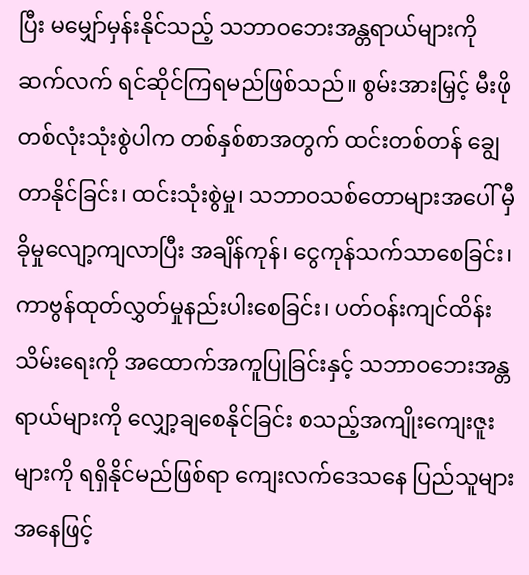ပြီး မမျှော်မှန်းနိုင်သည့် သဘာဝဘေးအန္တရာယ်များကို ဆက်လက် ရင်ဆိုင်ကြရမည်ဖြစ်သည်။ စွမ်းအားမြှင့် မီးဖိုတစ်လုံးသုံးစွဲပါက တစ်နှစ်စာအတွက် ထင်းတစ်တန် ချွေတာနိုင်ခြင်း၊ ထင်းသုံးစွဲမှု၊ သဘာဝသစ်တောများအပေါ် မှီခိုမှုလျော့ကျလာပြီး အချိန်ကုန်၊ ငွေကုန်သက်သာစေခြင်း၊ ကာဗွန်ထုတ်လွှတ်မှုနည်းပါးစေခြင်း၊ ပတ်ဝန်းကျင်ထိန်းသိမ်းရေးကို အထောက်အကူပြုခြင်းနှင့် သဘာဝဘေးအန္တရာယ်များကို လျှော့ချစေနိုင်ခြင်း စသည့်အကျိုးကျေးဇူး များကို ရရှိနိုင်မည်ဖြစ်ရာ ကျေးလက်ဒေသနေ ပြည်သူများအနေဖြင့်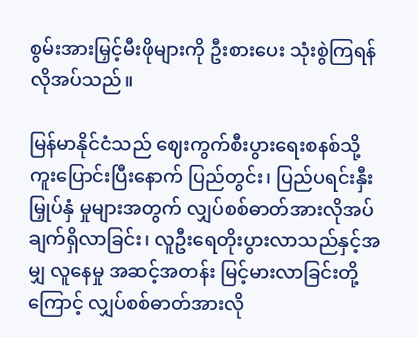စွမ်းအားမြှင့်မီးဖိုများကို ဦးစားပေး သုံးစွဲကြရန်လိုအပ်သည်။

မြန်မာနိုင်ငံသည် ဈေးကွက်စီးပွားရေးစနစ်သို့ ကူးပြောင်းပြီးနောက် ပြည်တွင်း၊ ပြည်ပရင်းနှီးမြှုပ်နှံ မှုများအတွက် လျှပ်စစ်ဓာတ်အားလိုအပ်ချက်ရှိလာခြင်း၊ လူဦးရေတိုးပွားလာသည်နှင့်အမျှ လူနေမှု အဆင့်အတန်း မြင့်မားလာခြင်းတို့ကြောင့် လျှပ်စစ်ဓာတ်အားလို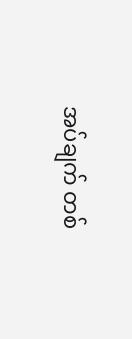အပ်ချက် တစ်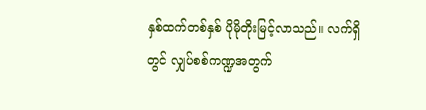နှစ်ထက်တစ်နှစ် ပိုမိုတိုးမြင့်လာသည်။ လက်ရှိတွင် လျှပ်စစ်ကဏ္ဍအတွက်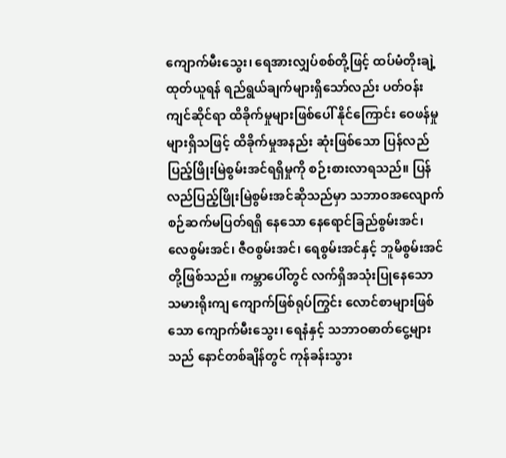ကျောက်မီးသွေး၊ ရေအားလျှပ်စစ်တို့ဖြင့် ထပ်မံတိုးချဲ့ထုတ်ယူရန် ရည်ရွယ်ချက်များရှိသော်လည်း ပတ်ဝန်းကျင်ဆိုင်ရာ ထိခိုက်မှုများဖြစ်ပေါ် နိုင်ကြောင်း ဝေဖန်မှုများရှိသဖြင့် ထိခိုက်မှုအနည်း ဆုံးဖြစ်သော ပြန်လည်ပြည့်ဖြိုးမြဲစွမ်းအင်ရရှိမှုကို စဉ်းစားလာရသည်။ ပြန်လည်ပြည့်ဖြိုးမြဲစွမ်းအင်ဆိုသည်မှာ သဘာဝအလျောက် စဉ်ဆက်မပြတ်ရရှိ နေသော နေရောင်ခြည်စွမ်းအင်၊ လေစွမ်းအင်၊ ဇီဝစွမ်းအင်၊ ရေစွမ်းအင်နှင့် ဘူမိစွမ်းအင်တို့ဖြစ်သည်။ ကမ္ဘာပေါ်တွင် လက်ရှိအသုံးပြုနေသော သမားရိုးကျ ကျောက်ဖြစ်ရုပ်ကြွင်း လောင်စာများဖြစ်သော ကျောက်မီးသွေး၊ ရေနံနှင့် သဘာဝဓာတ်ငွေ့များသည် နောင်တစ်ချိန်တွင် ကုန်ခန်းသွား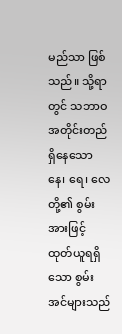မည်သာ ဖြစ်သည်။ သို့ရာတွင် သဘာဝအတိုင်းတည်ရှိနေသော နေ၊ ရေ၊ လေတို့၏ စွမ်းအားဖြင့် ထုတ်ယူရရှိသော စွမ်းအင်များသည်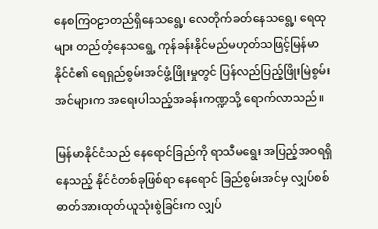နေစကြဝဠာတည်ရှိနေသရွေ့၊ လေတိုက်ခတ်နေသရွေ့၊ ရေထုများ တည်တံ့နေသရွေ့ ကုန်ခန်းနိုင်မည်မဟုတ်သဖြင့်မြန်မာနိုင်ငံ၏ ရေရှည်စွမ်းအင်ဖွံ့ဖြိုးမှုတွင် ပြန်လည်ပြည့်ဖြိုးမြဲစွမ်းအင်များက အရေးပါသည့်အခန်းကဏ္ဍသို့ ရောက်လာသည်။

မြန်မာနိုင်ငံသည် နေရောင်ခြည်ကို ရာသီမရွေး အပြည့်အဝရရှိနေသည့် နိုင်ငံတစ်ခုဖြစ်ရာ နေရောင် ခြည်စွမ်းအင်မှ လျှပ်စစ်ဓာတ်အားထုတ်ယူသုံးစွဲခြင်းက လျှပ်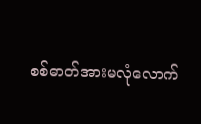စစ်ဓာတ်အားမလုံလောက်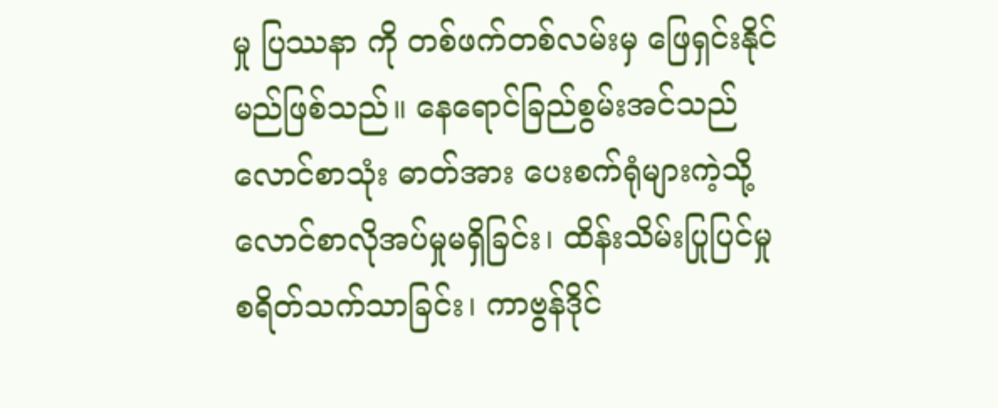မှု ပြဿနာ ကို တစ်ဖက်တစ်လမ်းမှ ဖြေရှင်းနိုင်မည်ဖြစ်သည်။ နေရောင်ခြည်စွမ်းအင်သည် လောင်စာသုံး ဓာတ်အား ပေးစက်ရုံများကဲ့သို့ လောင်စာလိုအပ်မှုမရှိခြင်း၊ ထိန်းသိမ်းပြုပြင်မှုစရိတ်သက်သာခြင်း၊ ကာဗွန်ဒိုင်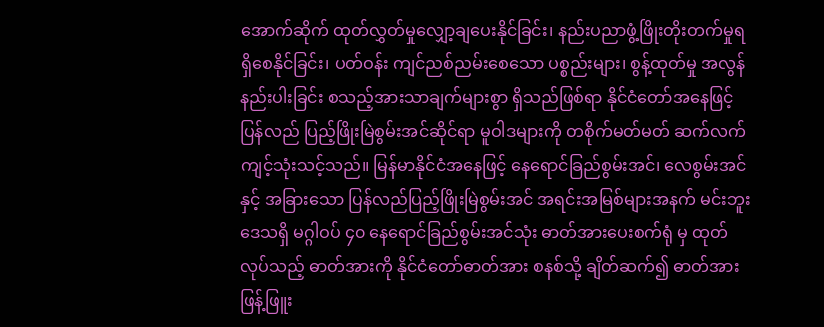အောက်ဆိုက် ထုတ်လွှတ်မှုလျှော့ချပေးနိုင်ခြင်း၊ နည်းပညာဖွံ့ဖြိုးတိုးတက်မှုရရှိစေနိုင်ခြင်း၊ ပတ်ဝန်း ကျင်ညစ်ညမ်းစေသော ပစ္စည်းများ၊ စွန့်ထုတ်မှု အလွန်နည်းပါးခြင်း စသည့်အားသာချက်များစွာ ရှိသည်ဖြစ်ရာ နိုင်ငံတော်အနေဖြင့် ပြန်လည် ပြည့်ဖြိုးမြဲစွမ်းအင်ဆိုင်ရာ မူဝါဒများကို တစိုက်မတ်မတ် ဆက်လက်ကျင့်သုံးသင့်သည်။ မြန်မာနိုင်ငံအနေဖြင့် နေရောင်ခြည်စွမ်းအင်၊ လေစွမ်းအင်နှင့် အခြားသော ပြန်လည်ပြည့်ဖြိုးမြဲစွမ်းအင် အရင်းအမြစ်များအနက် မင်းဘူးဒေသရှိ မဂ္ဂါဝပ် ၄၀ နေရောင်ခြည်စွမ်းအင်သုံး ဓာတ်အားပေးစက်ရုံ မှ ထုတ်လုပ်သည့် ဓာတ်အားကို နိုင်ငံတော်ဓာတ်အား စနစ်သို့ ချိတ်ဆက်၍ ဓာတ်အားဖြန့်ဖြူး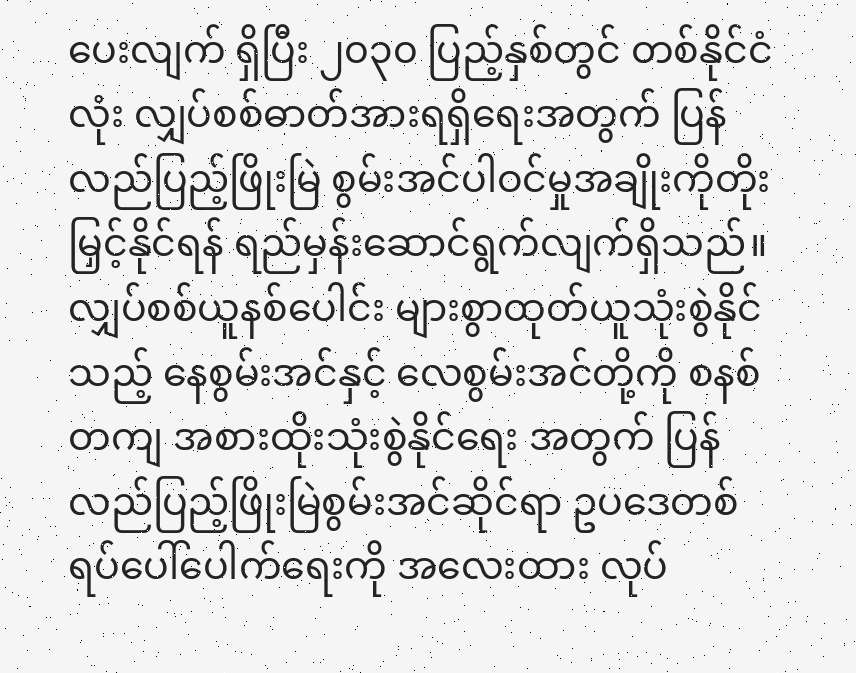ပေးလျက် ရှိပြီး ၂၀၃၀ ပြည့်နှစ်တွင် တစ်နိုင်ငံလုံး လျှပ်စစ်ဓာတ်အားရရှိရေးအတွက် ပြန်လည်ပြည့်ဖြိုးမြဲ စွမ်းအင်ပါဝင်မှုအချိုးကိုတိုးမြှင့်နိုင်ရန် ရည်မှန်းဆောင်ရွက်လျက်ရှိသည်။ လျှပ်စစ်ယူနစ်ပေါင်း များစွာထုတ်ယူသုံးစွဲနိုင်သည့် နေစွမ်းအင်နှင့် လေစွမ်းအင်တို့ကို စနစ်တကျ အစားထိုးသုံးစွဲနိုင်ရေး အတွက် ပြန်လည်ပြည့်ဖြိုးမြဲစွမ်းအင်ဆိုင်ရာ ဥပဒေတစ်ရပ်ပေါ်ပေါက်ရေးကို အလေးထား လုပ်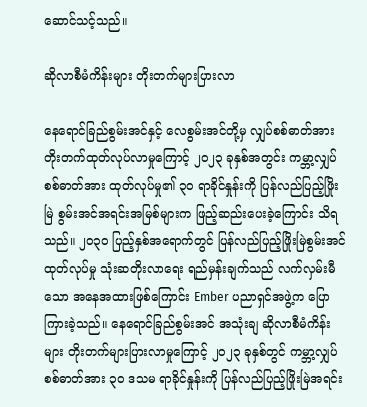ဆောင်သင့်သည်။

ဆိုလာစီမံကိန်းများ တိုးတက်များပြားလာ

နေရောင်ခြည်စွမ်းအင်နှင့် လေစွမ်းအင်တို့မှ လျှပ်စစ်ဓာတ်အား တိုးတက်ထုတ်လုပ်လာမှုကြောင့် ၂ဝ၂၃ ခုနှစ်အတွင်း ကမ္ဘာ့လျှပ်စစ်ဓာတ်အား ထုတ်လုပ်မှု၏ ၃၀ ရာခိုင်နှုန်းကို ပြန်လည်ပြည့်ဖြိုးမြဲ စွမ်းအင်အရင်းအမြစ်များက ဖြည့်ဆည်းပေးခဲ့ကြောင်း သိရသည်။ ၂ဝ၃ဝ ပြည့်နှစ်အရောက်တွင် ပြန်လည်ပြည့်ဖြိုးမြဲစွမ်းအင်ထုတ်လုပ်မှု သုံးဆတိုးလာရေး ရည်မှန်းချက်သည် လက်လှမ်းမီသော အနေအထားဖြစ်ကြောင်း Ember ပညာရှင်အဖွဲ့က ပြောကြားခဲ့သည်။ နေရောင်ခြည်စွမ်းအင် အသုံးချ ဆိုလာစီမံကိန်းများ တိုးတက်များပြားလာမှုကြောင့် ၂၀၂၃ ခုနှစ်တွင် ကမ္ဘာ့လျှပ်စစ်ဓာတ်အား ၃ဝ ဒသမ ရာခိုင်နှုန်းကို ပြန်လည်ပြည့်ဖြိုးမြဲအရင်း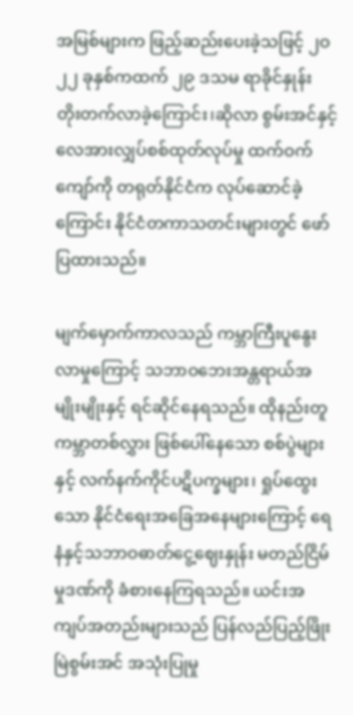အမြစ်များက ဖြည့်ဆည်းပေးခဲ့သဖြင့် ၂ဝ၂၂ ခုနှစ်ကထက် ၂၉ ဒသမ ရာခိုင်နှုန်း တိုးတက်လာခဲ့ကြောင်း၊ဆိုလာ စွမ်းအင်နှင့် လေအားလျှပ်စစ်ထုတ်လုပ်မှု ထက်ဝက်ကျော်ကို တရုတ်နိုင်ငံက လုပ်ဆောင်ခဲ့ကြောင်း နိုင်ငံတကာသတင်းများတွင် ဖော်ပြထားသည်။

မျက်မှောက်ကာလသည် ကမ္ဘာကြီးပူနွေးလာမှုကြောင့် သဘာဝဘေးအန္တရာယ်အမျိုးမျိုးနှင့် ရင်ဆိုင်နေရသည်။ ထိုနည်းတူ ကမ္ဘာတစ်လွှား ဖြစ်ပေါ်နေသော စစ်ပွဲများနှင့် လက်နက်ကိုင်ပဋိပက္ခများ၊ ရှုပ်ထွေးသော နိုင်ငံရေးအခြေအနေများကြောင့် ရေနံနှင့်သဘာဝဓာတ်ငွေ့ဈေးနှုန်း မတည်ငြိမ်မှုဒဏ်ကို ခံစားနေကြရသည်။ ယင်းအကျပ်အတည်းများသည် ပြန်လည်ပြည့်ဖြိုးမြဲစွမ်းအင် အသုံးပြုမှု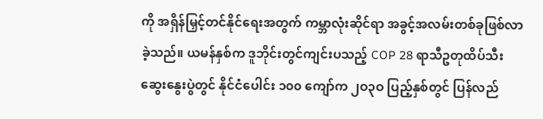ကို အရှိန်မြှင့်တင်နိုင်ရေးအတွက် ကမ္ဘာလုံးဆိုင်ရာ အခွင့်အလမ်းတစ်ခုဖြစ်လာခဲ့သည်။ ယမန်နှစ်က ဒူဘိုင်းတွင်ကျင်းပသည့် COP 28 ရာသီဥတုထိပ်သီး ဆွေးနွေးပွဲတွင် နိုင်ငံပေါင်း ၁၀၀ ကျော်က ၂ဝ၃ဝ ပြည့်နှစ်တွင် ပြန်လည်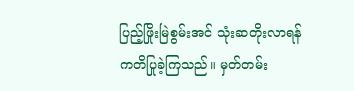ပြည့်ဖြိုးမြဲစွမ်းအင် သုံးဆတိုးလာရန် ကတိပြုခဲ့ကြသည်။ မှတ်တမ်း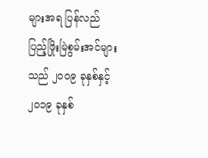များအရ ပြန်လည်ပြည့်ဖြိုးမြဲစွမ်းအင်များသည် ၂၀၀၉ ခုနှစ်နှင့် ၂၀၁၉ ခုနှစ်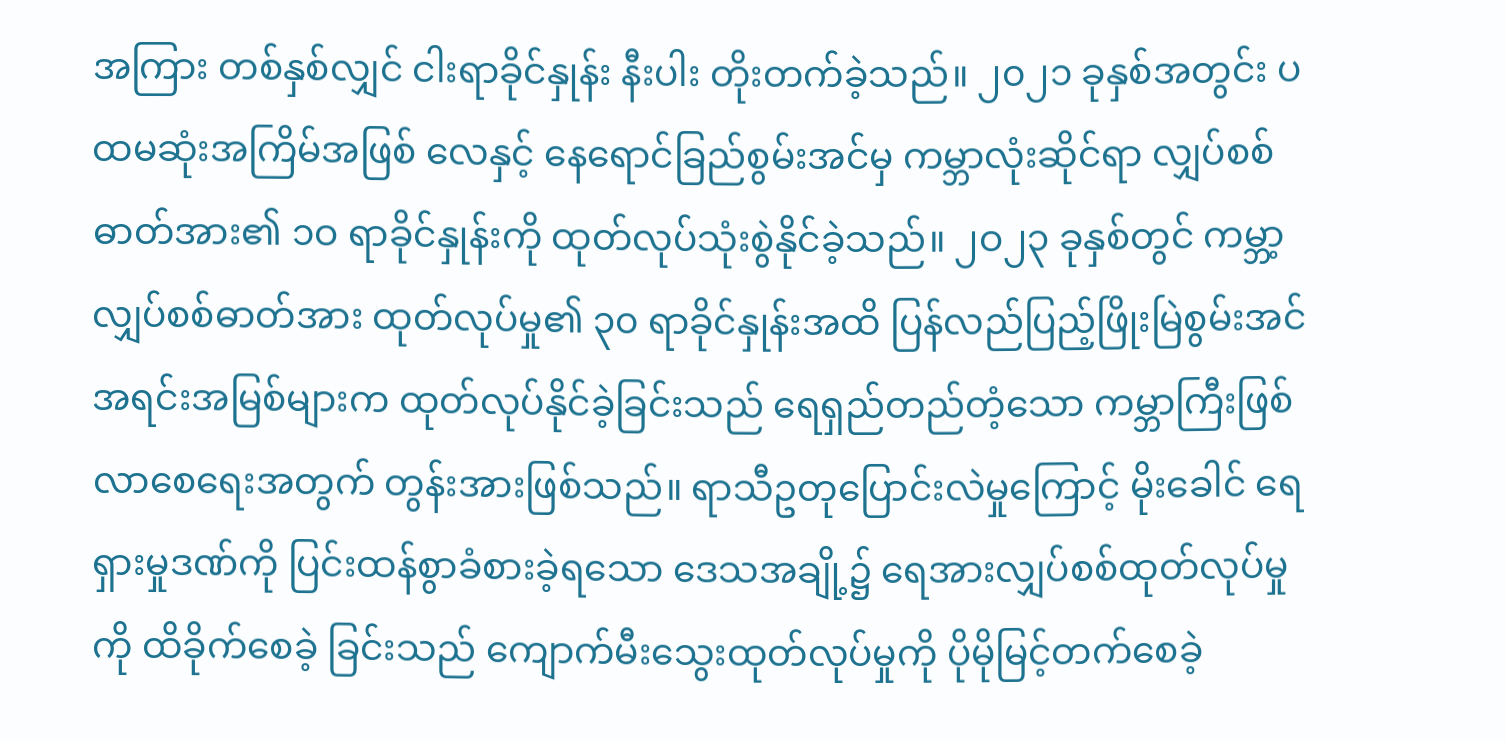အကြား တစ်နှစ်လျှင် ငါးရာခိုင်နှုန်း နီးပါး တိုးတက်ခဲ့သည်။ ၂၀၂၁ ခုနှစ်အတွင်း ပထမဆုံးအကြိမ်အဖြစ် လေနှင့် နေရောင်ခြည်စွမ်းအင်မှ ကမ္ဘာလုံးဆိုင်ရာ လျှပ်စစ်ဓာတ်အား၏ ၁ဝ ရာခိုင်နှုန်းကို ထုတ်လုပ်သုံးစွဲနိုင်ခဲ့သည်။ ၂ဝ၂၃ ခုနှစ်တွင် ကမ္ဘာ့လျှပ်စစ်ဓာတ်အား ထုတ်လုပ်မှု၏ ၃၀ ရာခိုင်နှုန်းအထိ ပြန်လည်ပြည့်ဖြိုးမြဲစွမ်းအင် အရင်းအမြစ်များက ထုတ်လုပ်နိုင်ခဲ့ခြင်းသည် ရေရှည်တည်တံ့သော ကမ္ဘာကြီးဖြစ်လာစေရေးအတွက် တွန်းအားဖြစ်သည်။ ရာသီဥတုပြောင်းလဲမှုကြောင့် မိုးခေါင် ရေရှားမှုဒဏ်ကို ပြင်းထန်စွာခံစားခဲ့ရသော ဒေသအချို့၌ ရေအားလျှပ်စစ်ထုတ်လုပ်မှုကို ထိခိုက်စေခဲ့ ခြင်းသည် ကျောက်မီးသွေးထုတ်လုပ်မှုကို ပိုမိုမြင့်တက်စေခဲ့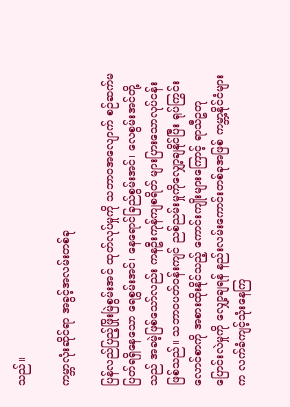သည်။

ကမ္ဘာလုံးဆိုင်ရာ အခွင့်အလမ်းတစ်ခု

ပြန်လည်ပြည့်ဖြိုးမြဲစွမ်းအင် ထုတ်လုပ်မှုကို သဘာဝအလျောက် စဉ်ဆက်မပြတ်ရရှိနေသော ရေစွမ်းအင်၊ နေရောင်ခြည်စွမ်းအင်၊ လေစွမ်းအင်တို့သည် အခမဲ့ဖြစ်သော်လည်း ကနဦးကုန်ကျစရိတ် များပြားသောလုပ်ငန်းဖြစ်သည်။ သဘာဝပတ်ဝန်းကျင် ညစ်ညမ်းမှုကိုလျှော့ချနိုင်ပြီး ရုပ်ကြွင်း လောင်စာကို အစားထိုးနိုင်သည့် ကောင်းကျိုးများကြောင့် ရာသီဥတုပြောင်းလဲမှုကို လျှော့ချရန် နည်းလမ်းကောင်းတစ်ခုအဖြစ် ကမ္ဘာ့နိုင်ငံများက လက်ခံကျင့်သုံးနေကြ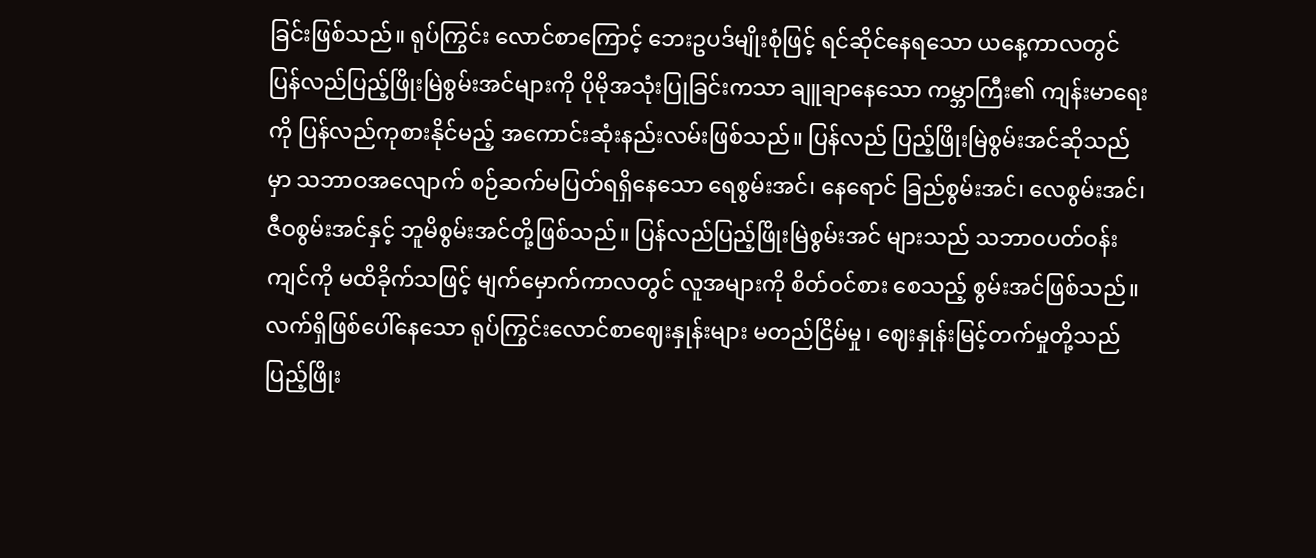ခြင်းဖြစ်သည်။ ရုပ်ကြွင်း လောင်စာကြောင့် ဘေးဥပဒ်မျိုးစုံဖြင့် ရင်ဆိုင်နေရသော ယနေ့ကာလတွင် ပြန်လည်ပြည့်ဖြိုးမြဲစွမ်းအင်များကို ပိုမိုအသုံးပြုခြင်းကသာ ချူချာနေသော ကမ္ဘာကြီး၏ ကျန်းမာရေးကို ပြန်လည်ကုစားနိုင်မည့် အကောင်းဆုံးနည်းလမ်းဖြစ်သည်။ ပြန်လည် ပြည့်ဖြိုးမြဲစွမ်းအင်ဆိုသည်မှာ သဘာဝအလျောက် စဉ်ဆက်မပြတ်ရရှိနေသော ရေစွမ်းအင်၊ နေရောင် ခြည်စွမ်းအင်၊ လေစွမ်းအင်၊ ဇီဝစွမ်းအင်နှင့် ဘူမိစွမ်းအင်တို့ဖြစ်သည်။ ပြန်လည်ပြည့်ဖြိုးမြဲစွမ်းအင် များသည် သဘာဝပတ်ဝန်းကျင်ကို မထိခိုက်သဖြင့် မျက်မှောက်ကာလတွင် လူအများကို စိတ်ဝင်စား စေသည့် စွမ်းအင်ဖြစ်သည်။ လက်ရှိဖြစ်ပေါ်နေသော ရုပ်ကြွင်းလောင်စာဈေးနှုန်းများ မတည်ငြိမ်မှု၊ ဈေးနှုန်းမြင့်တက်မှုတို့သည် ပြည့်ဖြိုး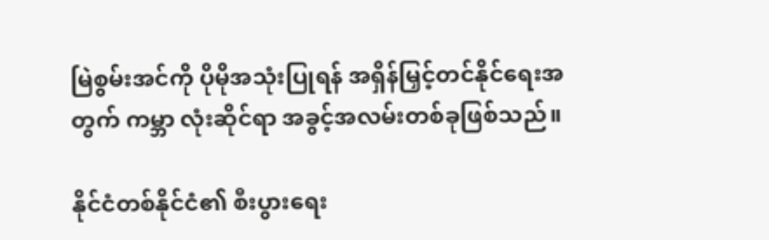မြဲစွမ်းအင်ကို ပိုမိုအသုံးပြုရန် အရှိန်မြှင့်တင်နိုင်ရေးအတွက် ကမ္ဘာ လုံးဆိုင်ရာ အခွင့်အလမ်းတစ်ခုဖြစ်သည်။

နိုင်ငံတစ်နိုင်ငံ၏ စီးပွားရေး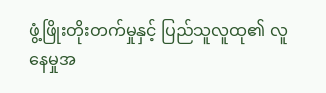ဖွံ့ဖြိုးတိုးတက်မှုနှင့် ပြည်သူလူထု၏ လူနေမှုအ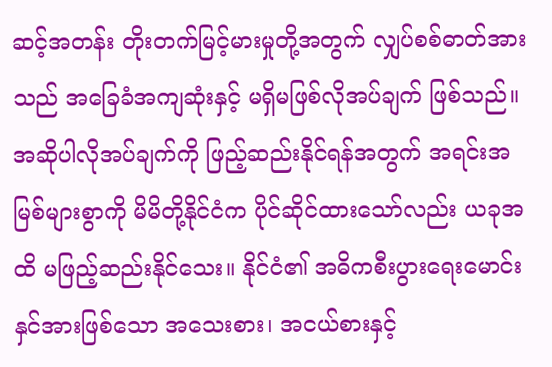ဆင့်အတန်း တိုးတက်မြင့်မားမှုတို့အတွက် လျှပ်စစ်ဓာတ်အားသည် အခြေခံအကျဆုံးနှင့် မရှိမဖြစ်လိုအပ်ချက် ဖြစ်သည်။ အဆိုပါလိုအပ်ချက်ကို ဖြည့်ဆည်းနိုင်ရန်အတွက် အရင်းအမြစ်များစွာကို မိမိတို့နိုင်ငံက ပိုင်ဆိုင်ထားသော်လည်း ယခုအထိ မဖြည့်ဆည်းနိုင်သေး။ နိုင်ငံ၏ အဓိကစီးပွားရေးမောင်းနှင်အားဖြစ်သော အသေးစား၊ အငယ်စားနှင့်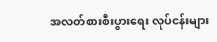အလတ်စားစီးပွားရေး လုပ်ငန်းများ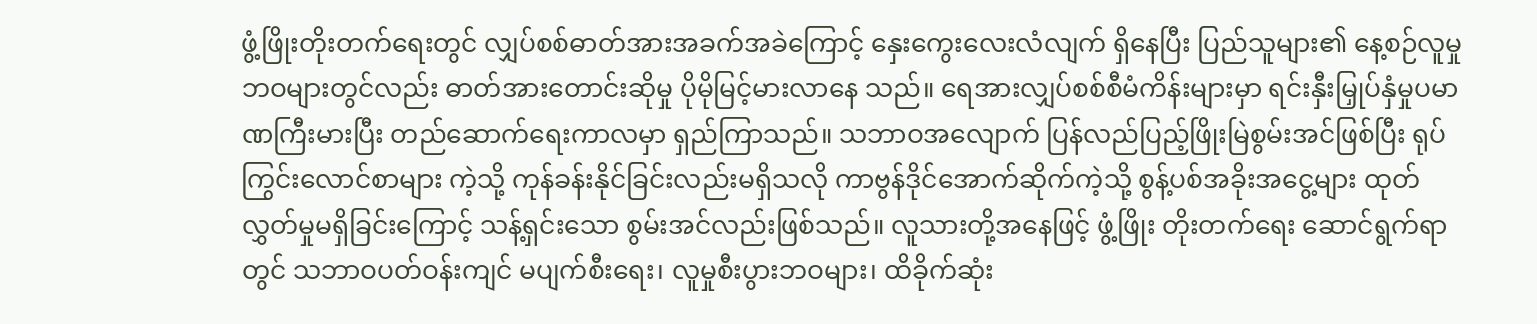ဖွံ့ဖြိုးတိုးတက်ရေးတွင် လျှပ်စစ်ဓာတ်အားအခက်အခဲကြောင့် နှေးကွေးလေးလံလျက် ရှိနေပြီး ပြည်သူများ၏ နေ့စဉ်လူမှုဘဝများတွင်လည်း ဓာတ်အားတောင်းဆိုမှု ပိုမိုမြင့်မားလာနေ သည်။ ရေအားလျှပ်စစ်စီမံကိန်းများမှာ ရင်းနှီးမြှုပ်နှံမှုပမာဏကြီးမားပြီး တည်ဆောက်ရေးကာလမှာ ရှည်ကြာသည်။ သဘာဝအလျောက် ပြန်လည်ပြည့်ဖြိုးမြဲစွမ်းအင်ဖြစ်ပြီး ရုပ်ကြွင်းလောင်စာများ ကဲ့သို့ ကုန်ခန်းနိုင်ခြင်းလည်းမရှိသလို ကာဗွန်ဒိုင်အောက်ဆိုက်ကဲ့သို့ စွန့်ပစ်အခိုးအငွေ့များ ထုတ်လွှတ်မှုမရှိခြင်းကြောင့် သန့်ရှင်းသော စွမ်းအင်လည်းဖြစ်သည်။ လူသားတို့အနေဖြင့် ဖွံ့ဖြိုး တိုးတက်ရေး ဆောင်ရွက်ရာတွင် သဘာဝပတ်ဝန်းကျင် မပျက်စီးရေး၊ လူမှုစီးပွားဘဝများ၊ ထိခိုက်ဆုံး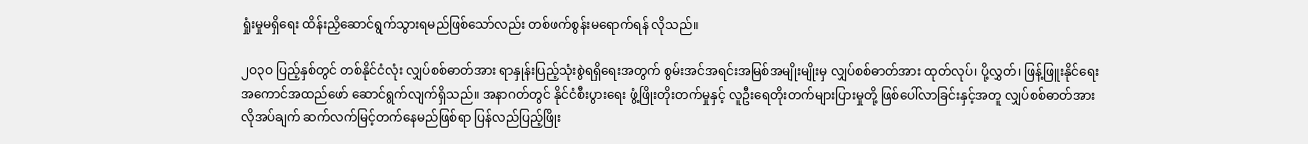ရှုံးမှုမရှိရေး ထိန်းညှိဆောင်ရွက်သွားရမည်ဖြစ်သော်လည်း တစ်ဖက်စွန်းမရောက်ရန် လိုသည်။

၂ဝ၃ဝ ပြည့်နှစ်တွင် တစ်နိုင်ငံလုံး လျှပ်စစ်ဓာတ်အား ရာနှုန်းပြည့်သုံးစွဲရရှိရေးအတွက် စွမ်းအင်အရင်းအမြစ်အမျိုးမျိုးမှ လျှပ်စစ်ဓာတ်အား ထုတ်လုပ်၊ ပို့လွှတ်၊ ဖြန့်ဖြူးနိုင်ရေး အကောင်အထည်ဖော် ဆောင်ရွက်လျက်ရှိသည်။ အနာဂတ်တွင် နိုင်ငံစီးပွားရေး ဖွံ့ဖြိုးတိုးတက်မှုနှင့် လူဦးရေတိုးတက်များပြားမှုတို့ ဖြစ်ပေါ်လာခြင်းနှင့်အတူ လျှပ်စစ်ဓာတ်အားလိုအပ်ချက် ဆက်လက်မြင့်တက်နေမည်ဖြစ်ရာ ပြန်လည်ပြည့်ဖြိုး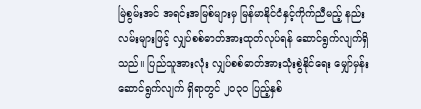မြဲစွမ်းအင် အရင်းအမြစ်များမှ မြန်မာနိုင်ငံနှင့်ကိုက်ညီမည့် နည်းလမ်းများဖြင့် လျှပ်စစ်ဓာတ်အားထုတ်လုပ်ရန် ဆောင်ရွက်လျက်ရှိသည်။ ပြည်သူအားလုံး လျှပ်စစ်ဓာတ်အားသုံးစွဲနိုင်ရေး မျှော်မှန်းဆောင်ရွက်လျက် ရှိရာတွင် ၂ဝ၃ဝ ပြည့်နှစ်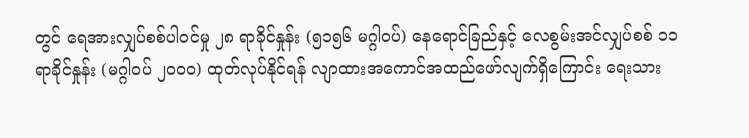တွင် ရေအားလျှပ်စစ်ပါဝင်မှု ၂၈ ရာခိုင်နှုန်း (၅၁၅၆ မဂ္ဂါဝပ်) နေရောင်ခြည်နှင့် လေစွမ်းအင်လျှပ်စစ် ၁၁ ရာခိုင်နှုန်း (မဂ္ဂါဝပ် ၂၀ဝ၀) ထုတ်လုပ်နိုင်ရန် လျာထားအကောင်အထည်ဖော်လျက်ရှိကြောင်း ရေးသား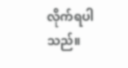လိုက်ရပါသည်။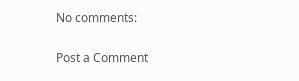No comments:

Post a Comment